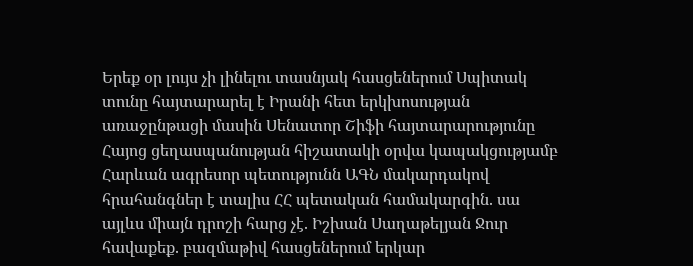Երեք օր լույս չի լինելու տասնյակ հասցեներում Սպիտակ տունը հայտարարել է Իրանի հետ երկխոսության առաջընթացի մասին Սենատոր Շիֆի հայտարարությունը Հայոց ցեղասպանության հիշատակի օրվա կապակցությամբ Հարևան ագրեսոր պետությունն ԱԳՆ մակարդակով հրահանգներ է տալիս ՀՀ պետական համակարգին. սա այլևս միայն դրոշի հարց չէ. Իշխան Սաղաթելյան Ջուր հավաքեք. բազմաթիվ հասցեներում երկար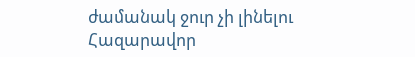ժամանակ ջուր չի լինելու Հազարավոր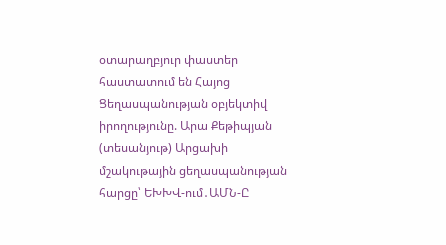օտարաղբյուր փաստեր հաստատում են Հայոց Ցեղասպանության օբյեկտիվ իրողությունը. Արա Քեթիպյան (տեսանյութ) Արցախի մշակութային ցեղասպանության հարցը՝ ԵԽԽՎ-ում․ԱՄՆ-Ը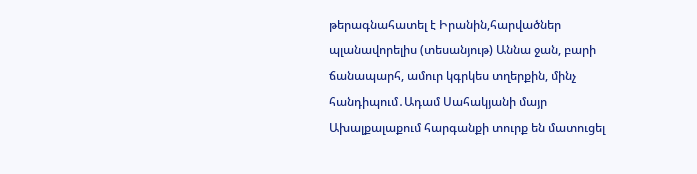թերագնահատել է Իրանին,հարվածներ պլանավորելիս (տեսանյութ) Աննա ջան, բարի ճանապարհ, ամուր կգրկես տղերքին, մինչ հանդիպում․Ադամ Սահակյանի մայր Ախալքալաքում հարգանքի տուրք են մատուցել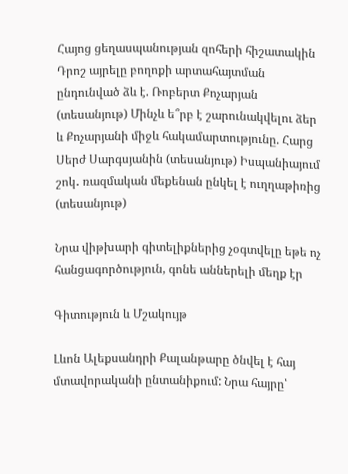Հայոց ցեղասպանության զոհերի հիշատակին Դրոշ այրելը բողոքի արտահայտման ընդունված ձև է. Ռոբերտ Քոչարյան (տեսանյութ) Մինչև ե՞րբ է շարունակվելու ձեր և Քոչարյանի միջև հակամարտությունը. Հարց Սերժ Սարգսյանին (տեսանյութ) Իսպանիայում շոկ․ ռազմական մեքենան ընկել է ուղղաթիռից (տեսանյութ)

Նրա վիթխարի գիտելիքներից չօգտվելը եթե ոչ հանցագործություն, գոնե աններելի մեղք էր

Գիտություն և Մշակույթ

Լևոն Ալեքսանդրի Քալանթարը ծնվել է հայ մտավորականի ընտանիքում: Նրա հայրը՝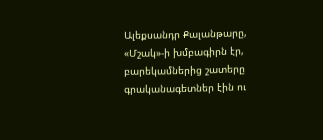Ալեքսանդր Քալանթարը, «Մշակ»-ի խմբագիրն էր, բարեկամներից շատերը գրականագետներ էին ու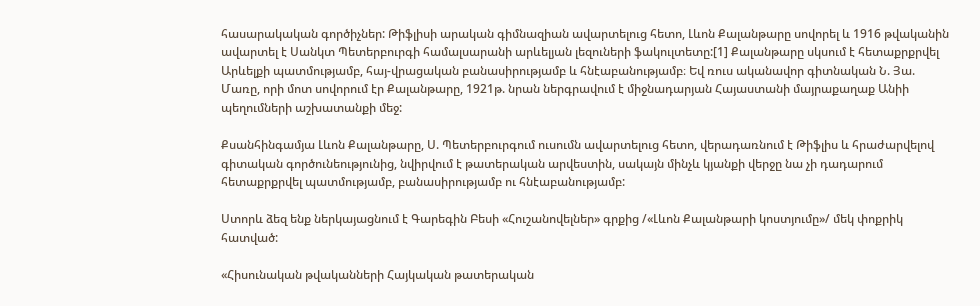հասարակական գործիչներ: Թիֆլիսի արական գիմնազիան ավարտելուց հետո, Լևոն Քալանթարը սովորել և 1916 թվականին ավարտել է Սանկտ Պետերբուրգի համալսարանի արևելյան լեզուների ֆակուլտետը:[1] Քալանթարը սկսում է հետաքրքրվել Արևելքի պատմությամբ, հայ-վրացական բանասիրությամբ և հնէաբանությամբ։ Եվ ռուս ականավոր գիտնական Ն. Յա. Մառը, որի մոտ սովորում էր Քալանթարը, 1921թ. նրան ներգրավում է միջնադարյան Հայաստանի մայրաքաղաք Անիի պեղումների աշխատանքի մեջ:

Քսանհինգամյա Լևոն Քալանթարը, Ս. Պետերբուրգում ուսումն ավարտելուց հետո, վերադառնում է Թիֆլիս և հրաժարվելով գիտական գործունեությունից, նվիրվում է թատերական արվեստին, սակայն մինչև կյանքի վերջը նա չի դադարում հետաքրքրվել պատմությամբ, բանասիրությամբ ու հնէաբանությամբ:

Ստորև ձեզ ենք ներկայացնում է Գարեգին Բեսի «Հուշանովելներ» գրքից /«Լևոն Քալանթարի կոստյումը»/ մեկ փոքրիկ հատված:

«Հիսունական թվականների Հայկական թատերական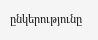ընկերությունը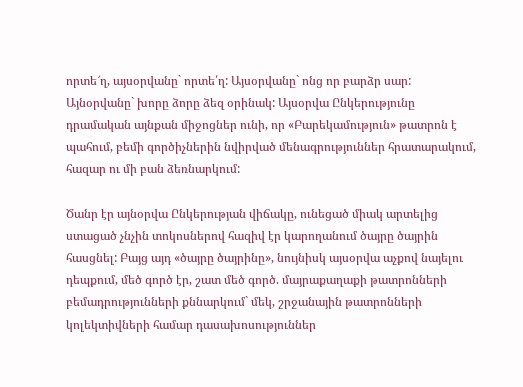որտե՜ղ, այսօրվանը` որտե՛ղ: Այսօրվանը` ոնց որ բարձր սար: Այնօրվանը` խորը ձորը ձեզ օրինակ: Այսօրվա Ընկերությունը դրամական այնքան միջոցներ ունի, որ «Բարեկամություն» թատրոն է պահում, բեմի գործիչներին նվիրված մենագրություններ հրատարակում, հազար ու մի բան ձեռնարկում:

Ծանր էր այնօրվա Ընկերության վիճակը, ունեցած միակ արտելից ստացած չնչին տոկոսներով հազիվ էր կարողանում ծայրը ծայրին հասցնել: Բայց այդ «ծայրը ծայրինը», նույնիսկ այսօրվա աչքով նայելու դեպքում, մեծ գործ էր, շատ մեծ գործ. մայրաքաղաքի թատրոնների բեմադրությունների քննարկում` մեկ, շրջանային թատրոնների կոլեկտիվների համար դասախոսություններ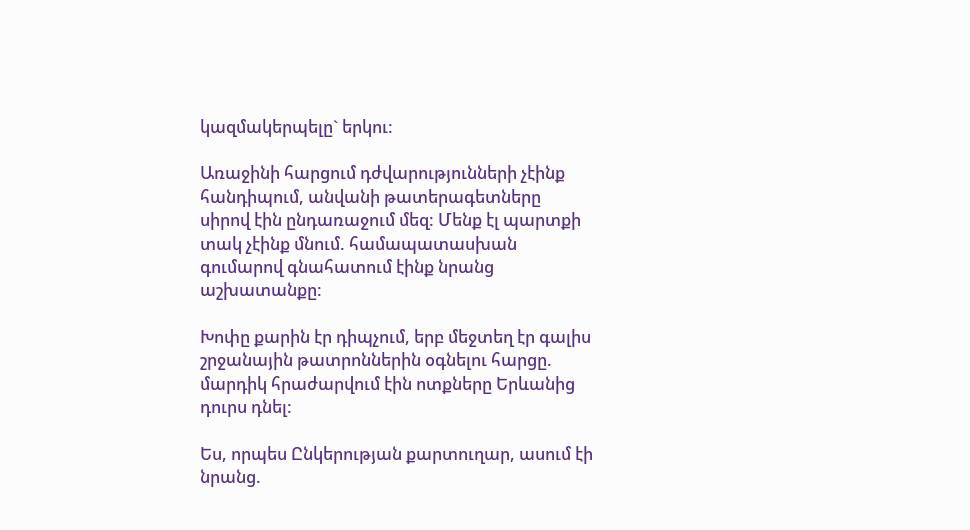կազմակերպելը` երկու:

Առաջինի հարցում դժվարությունների չէինք հանդիպում, անվանի թատերագետները սիրով էին ընդառաջում մեզ: Մենք էլ պարտքի տակ չէինք մնում. համապատասխան գումարով գնահատում էինք նրանց աշխատանքը:

Խոփը քարին էր դիպչում, երբ մեջտեղ էր գալիս շրջանային թատրոններին օգնելու հարցը. մարդիկ հրաժարվում էին ոտքները Երևանից դուրս դնել:

Ես, որպես Ընկերության քարտուղար, ասում էի նրանց.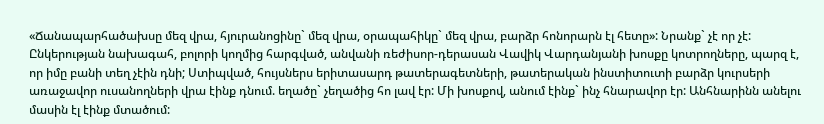«Ճանապարհածախսը մեզ վրա, հյուրանոցինը` մեզ վրա, օրապահիկը` մեզ վրա, բարձր հոնորարն էլ հետը»: Նրանք` չէ որ չէ: Ընկերության նախագահ, բոլորի կողմից հարգված, անվանի ռեժիսոր-դերասան Վավիկ Վարդանյանի խոսքը կոտրողները, պարզ է, որ իմը բանի տեղ չէին դնի; Ստիպված, հույսներս երիտասարդ թատերագետների, թատերական ինստիտուտի բարձր կուրսերի առաջավոր ուսանողների վրա էինք դնում. եղածը` չեղածից հո լավ էր: Մի խոսքով, անում էինք` ինչ հնարավոր էր: Անհնարինն անելու մասին էլ էինք մտածում: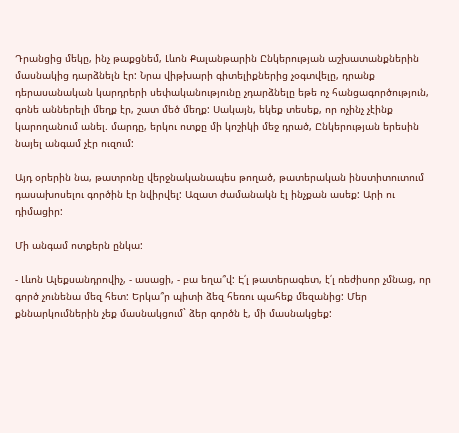Դրանցից մեկը, ինչ թաքցնեմ, Լևոն Քալանթարին Ընկերության աշխատանքներին մասնակից դարձնելն էր: Նրա վիթխարի գիտելիքներից չօգտվելը, դրանք դերասանական կարդրերի սեփականությունը չդարձնելը եթե ոչ հանցագործություն, գոնե աններելի մեղք էր, շատ մեծ մեղք: Սակայն, եկեք տեսեք, որ ոչինչ չէինք կարողանում անել. մարդը, երկու ոտքը մի կոշիկի մեջ դրած, Ընկերության երեսին նայել անգամ չէր ուզում:

Այդ օրերին նա, թատրոնը վերջնականապես թողած, թատերական ինստիտուտում դասախոսելու գործին էր նվիրվել: Ազատ ժամանակն էլ ինչքան ասեք: Արի ու դիմացիր:

Մի անգամ ոտքերն ընկա:

- Լևոն Ալեքսանդրովիչ, - ասացի, - բա եղա՞վ: Է՛լ թատերագետ, է՛լ ռեժիսոր չմնաց, որ գործ չունենա մեզ հետ: Երկա՞ր պիտի ձեզ հեռու պահեք մեզանից: Մեր քննարկումներին չեք մասնակցում` ձեր գործն է, մի մասնակցեք: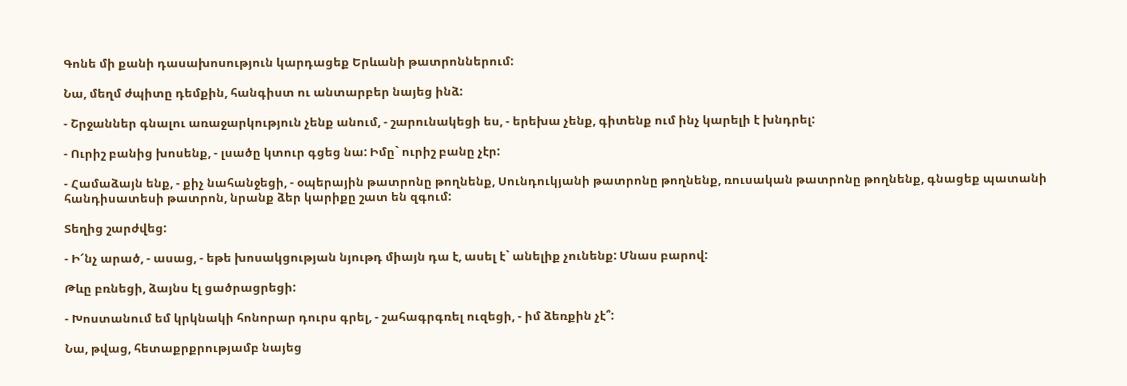Գոնե մի քանի դասախոսություն կարդացեք Երևանի թատրոններում:

Նա, մեղմ ժպիտը դեմքին, հանգիստ ու անտարբեր նայեց ինձ:

- Շրջաններ գնալու առաջարկություն չենք անում, - շարունակեցի ես, - երեխա չենք, գիտենք ում ինչ կարելի է խնդրել:

- Ուրիշ բանից խոսենք, - լսածը կտուր գցեց նա: Իմը` ուրիշ բանը չէր:

- Համաձայն ենք, - քիչ նահանջեցի, - օպերային թատրոնը թողնենք, Սունդուկյանի թատրոնը թողնենք, ռուսական թատրոնը թողնենք, գնացեք պատանի հանդիսատեսի թատրոն, նրանք ձեր կարիքը շատ են զգում:

Տեղից շարժվեց:

- Ի՜նչ արած, - ասաց, - եթե խոսակցության նյութդ միայն դա է, ասել է` անելիք չունենք: Մնաս բարով:

Թևը բռնեցի, ձայնս էլ ցածրացրեցի:

- Խոստանում եմ կրկնակի հոնորար դուրս գրել, - շահագրգռել ուզեցի, - իմ ձեռքին չէ՞:

Նա, թվաց, հետաքրքրությամբ նայեց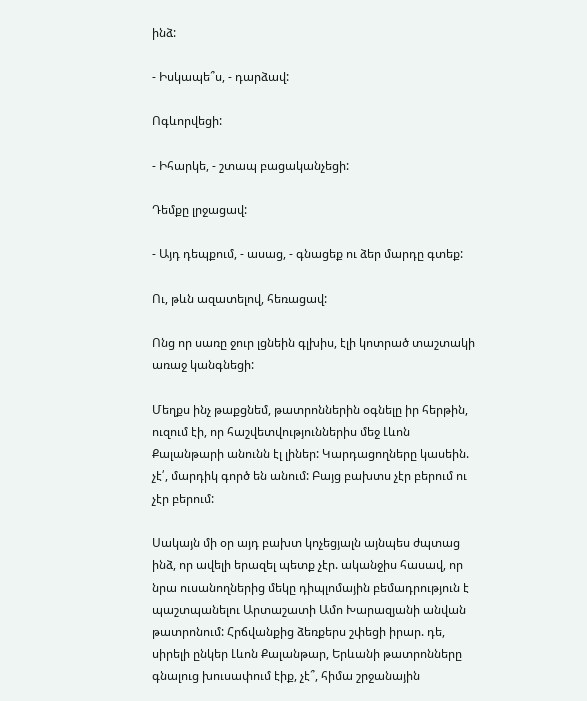ինձ:

- Իսկապե՞ս, - դարձավ:

Ոգևորվեցի:

- Իհարկե, - շտապ բացականչեցի:

Դեմքը լրջացավ:

- Այդ դեպքում, - ասաց, - գնացեք ու ձեր մարդը գտեք:

Ու, թևն ազատելով, հեռացավ:

Ոնց որ սառը ջուր լցնեին գլխիս, էլի կոտրած տաշտակի առաջ կանգնեցի:

Մեղքս ինչ թաքցնեմ, թատրոններին օգնելը իր հերթին, ուզում էի, որ հաշվետվություններիս մեջ Լևոն Քալանթարի անունն էլ լիներ: Կարդացողները կասեին. չէ՛, մարդիկ գործ են անում: Բայց բախտս չէր բերում ու չէր բերում:

Սակայն մի օր այդ բախտ կոչեցյալն այնպես ժպտաց ինձ, որ ավելի երազել պետք չէր. ականջիս հասավ, որ նրա ուսանողներից մեկը դիպլոմային բեմադրություն է պաշտպանելու Արտաշատի Ամո Խարազյանի անվան թատրոնում: Հրճվանքից ձեռքերս շփեցի իրար. դե, սիրելի ընկեր Լևոն Քալանթար, Երևանի թատրոնները գնալուց խուսափում էիք, չէ՞, հիմա շրջանային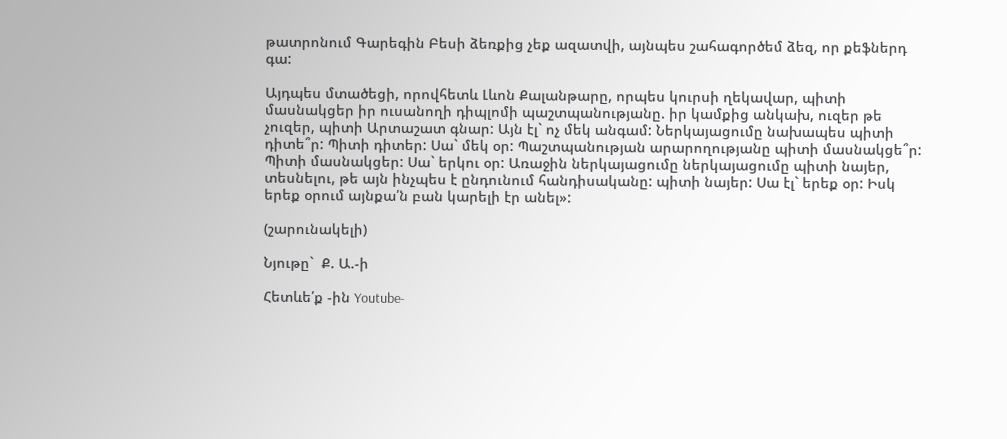թատրոնում Գարեգին Բեսի ձեռքից չեք ազատվի, այնպես շահագործեմ ձեզ, որ քեֆներդ գա:

Այդպես մտածեցի, որովհետև Լևոն Քալանթարը, որպես կուրսի ղեկավար, պիտի մասնակցեր իր ուսանողի դիպլոմի պաշտպանությանը. իր կամքից անկախ, ուզեր թե չուզեր, պիտի Արտաշատ գնար: Այն էլ` ոչ մեկ անգամ: Ներկայացումը նախապես պիտի դիտե՞ր: Պիտի դիտեր: Սա` մեկ օր: Պաշտպանության արարողությանը պիտի մասնակցե՞ր: Պիտի մասնակցեր: Սա` երկու օր: Առաջին ներկայացումը ներկայացումը պիտի նայեր, տեսնելու, թե այն ինչպես է ընդունում հանդիսականը: պիտի նայեր: Սա էլ` երեք օր: Իսկ երեք օրում այնքա՛ն բան կարելի էր անել»:

(շարունակելի)

Նյութը`  Ք. Ա.-ի

Հետևե՛ք -ին Youtube-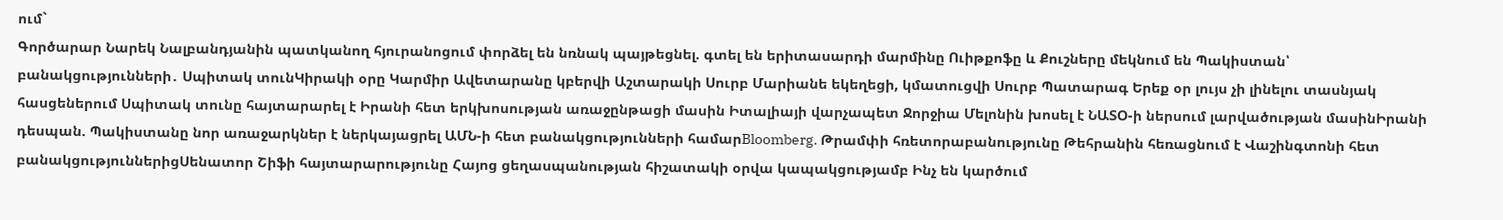ում`
Գործարար Նարեկ Նալբանդյանին պատկանող հյուրանոցում փորձել են նռնակ պայթեցնել. գտել են երիտասարդի մարմինը Ուիթքոֆը և Քուշները մեկնում են Պակիստան՝ բանակցությունների․ Սպիտակ տունԿիրակի օրը Կարմիր Ավետարանը կբերվի Աշտարակի Սուրբ Մարիանե եկեղեցի, կմատուցվի Սուրբ Պատարագ Երեք օր լույս չի լինելու տասնյակ հասցեներում Սպիտակ տունը հայտարարել է Իրանի հետ երկխոսության առաջընթացի մասին Իտալիայի վարչապետ Ջորջիա Մելոնին խոսել է ՆԱՏՕ-ի ներսում լարվածության մասինԻրանի դեսպան. Պակիստանը նոր առաջարկներ է ներկայացրել ԱՄՆ-ի հետ բանակցությունների համարBloomberg. Թրամփի հռետորաբանությունը Թեհրանին հեռացնում է Վաշինգտոնի հետ բանակցություններիցՍենատոր Շիֆի հայտարարությունը Հայոց ցեղասպանության հիշատակի օրվա կապակցությամբ Ինչ են կարծում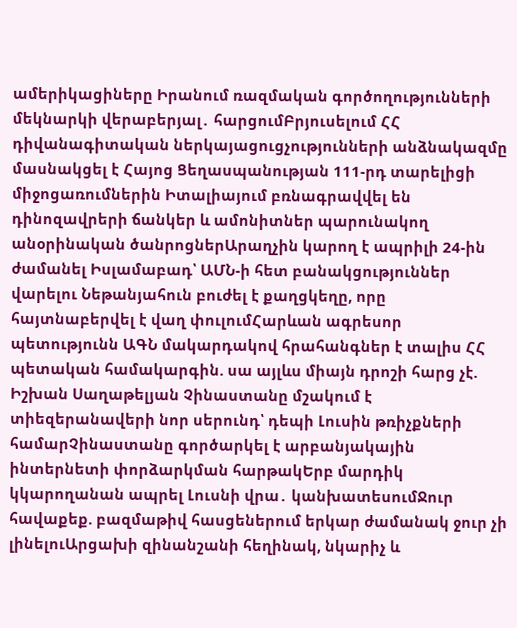ամերիկացիները Իրանում ռազմական գործողությունների մեկնարկի վերաբերյալ․ հարցումԲրյուսելում ՀՀ դիվանագիտական ներկայացուցչությունների անձնակազմը մասնակցել է Հայոց Ցեղասպանության 111-րդ տարելիցի միջոցառումներին Իտալիայում բռնագրավվել են դինոզավրերի ճանկեր և ամոնիտներ պարունակող անօրինական ծանրոցներԱրաղչին կարող է ապրիլի 24-ին ժամանել Իսլամաբադ՝ ԱՄՆ-ի հետ բանակցություններ վարելու Նեթանյահուն բուժել է քաղցկեղը, որը հայտնաբերվել է վաղ փուլումՀարևան ագրեսոր պետությունն ԱԳՆ մակարդակով հրահանգներ է տալիս ՀՀ պետական համակարգին. սա այլևս միայն դրոշի հարց չէ. Իշխան Սաղաթելյան Չինաստանը մշակում է տիեզերանավերի նոր սերունդ՝ դեպի Լուսին թռիչքների համարՉինաստանը գործարկել է արբանյակային ինտերնետի փորձարկման հարթակԵրբ մարդիկ կկարողանան ապրել Լուսնի վրա․ կանխատեսումՋուր հավաքեք. բազմաթիվ հասցեներում երկար ժամանակ ջուր չի լինելուԱրցախի զինանշանի հեղինակ, նկարիչ և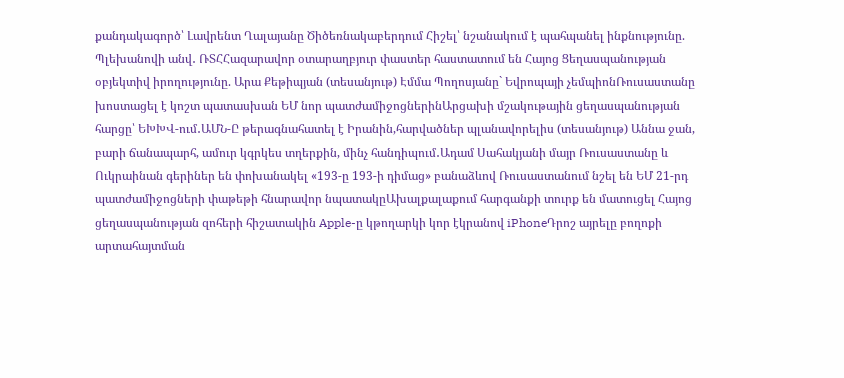քանդակագործ՝ Լավրենտ Ղալայանը Ծիծեռնակաբերդում Հիշել՝ նշանակում է պահպանել ինքնությունը. Պլեխանովի անվ․ ՌՏՀՀազարավոր օտարաղբյուր փաստեր հաստատում են Հայոց Ցեղասպանության օբյեկտիվ իրողությունը. Արա Քեթիպյան (տեսանյութ) Էմմա Պողոսյանը` Եվրոպայի չեմպիոնՌուսաստանը խոստացել է կոշտ պատասխան ԵՄ նոր պատժամիջոցներինԱրցախի մշակութային ցեղասպանության հարցը՝ ԵԽԽՎ-ում․ԱՄՆ-Ը թերագնահատել է Իրանին,հարվածներ պլանավորելիս (տեսանյութ) Աննա ջան, բարի ճանապարհ, ամուր կգրկես տղերքին, մինչ հանդիպում․Ադամ Սահակյանի մայր Ռուսաստանը և Ուկրաինան գերիներ են փոխանակել «193-ը 193-ի դիմաց» բանաձևով Ռուսաստանում նշել են ԵՄ 21-րդ պատժամիջոցների փաթեթի հնարավոր նպատակըԱխալքալաքում հարգանքի տուրք են մատուցել Հայոց ցեղասպանության զոհերի հիշատակին Apple-ը կթողարկի կոր էկրանով iPhoneԴրոշ այրելը բողոքի արտահայտման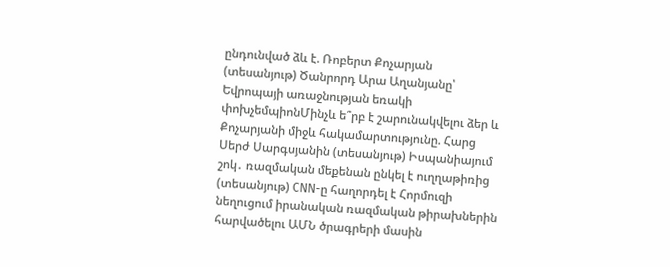ընդունված ձև է. Ռոբերտ Քոչարյան (տեսանյութ) Ծանրորդ Արա Աղանյանը՝ Եվրոպայի առաջնության եռակի փոխչեմպիոնՄինչև ե՞րբ է շարունակվելու ձեր և Քոչարյանի միջև հակամարտությունը. Հարց Սերժ Սարգսյանին (տեսանյութ) Իսպանիայում շոկ․ ռազմական մեքենան ընկել է ուղղաթիռից (տեսանյութ) CNN-ը հաղորդել է Հորմուզի նեղուցում իրանական ռազմական թիրախներին հարվածելու ԱՄՆ ծրագրերի մասին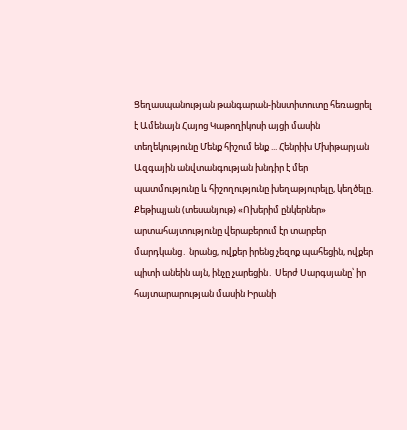Ցեղասպանության թանգարան-ինստիտուտը հեռացրել է Ամենայն Հայոց Կաթողիկոսի այցի մասին տեղեկությունը Մենք հիշում ենք ... Հենրիխ Մխիթարյան Ազգային անվտանգության խնդիր է մեր պատմությունը և հիշողությունը խեղաթյուրելը, կեղծելը. Քեթիպյան (տեսանյութ) «Ոխերիմ ընկերներ» արտահայտությունը վերաբերում էր տարբեր մարդկանց․ նրանց, ովքեր իրենց չեզոք պահեցին, ովքեր պիտի անեին այն, ինչը չարեցին․ Սերժ Սարգսյանը՝ իր հայտարարության մասին Իրանի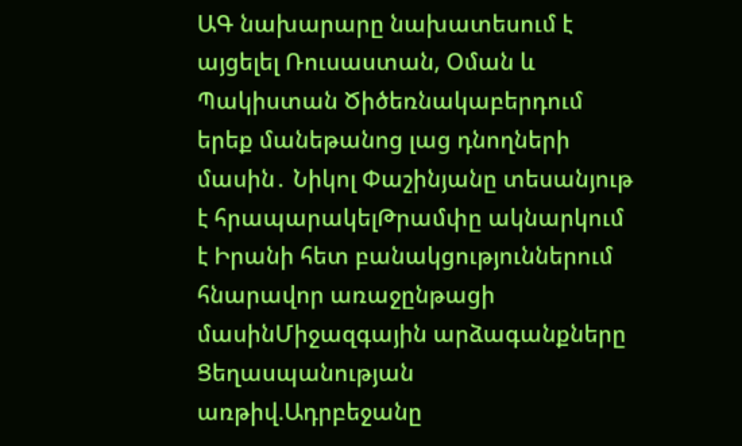ԱԳ նախարարը նախատեսում է այցելել Ռուսաստան, Օման և Պակիստան Ծիծեռնակաբերդում երեք մանեթանոց լաց դնողների մասին․ Նիկոլ Փաշինյանը տեսանյութ է հրապարակելԹրամփը ակնարկում է Իրանի հետ բանակցություններում հնարավոր առաջընթացի մասինՄիջազգային արձագանքները Ցեղասպանության առթիվ.Ադրբեջանը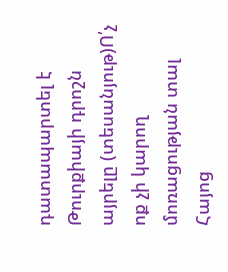դատապարտել է Թուրքիայի դրոշն այրելը (տեսանյութ)Ո՛չ ոք չի կարող մոռացության տալ Հայոց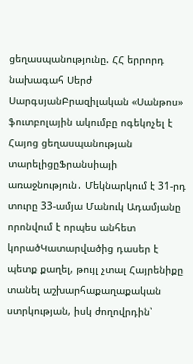ցեղասպանությունը. ՀՀ երրորդ նախագահ Սերժ ՍարգսյանԲրազիլական «Սանթոս» ֆուտբոլային ակումբը ոգեկոչել է Հայոց ցեղասպանության տարելիցըՖրանսիայի առաջնություն․ Մեկնարկում է 31-րդ տուրը 33-ամյա Մանուկ Ադամյանը որոնվում է որպես անհետ կորածԿատարվածից դասեր է պետք քաղել, թույլ չտալ Հայրենիքը տանել աշխարհաքաղաքական ստրկության, իսկ ժողովրդին՝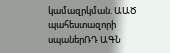կամազրկման. ԱԱԾ պահեստազորի սպաներՌԴ ԱԳՆ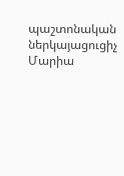պաշտոնական ներկայացուցիչ Մարիա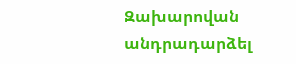Զախարովան անդրադարձել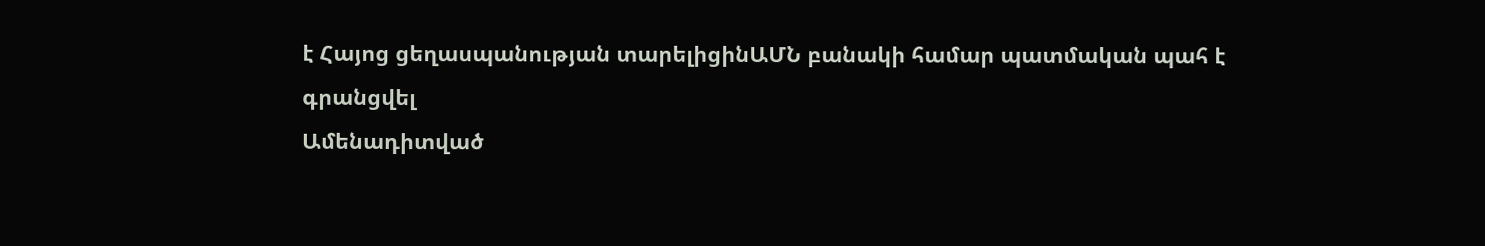է Հայոց ցեղասպանության տարելիցինԱՄՆ բանակի համար պատմական պահ է գրանցվել
Ամենադիտված